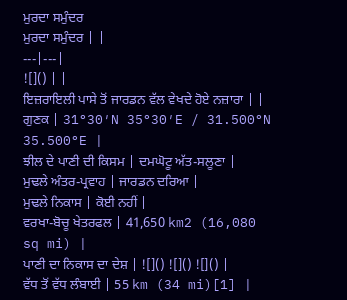ਮੁਰਦਾ ਸਮੁੰਦਰ
ਮੁਰਦਾ ਸਮੁੰਦਰ | |
---|---|
![]() | |
ਇਜ਼ਰਾਇਲੀ ਪਾਸੇ ਤੋਂ ਜਾਰਡਨ ਵੱਲ ਵੇਖਦੇ ਹੋਏ ਨਜ਼ਾਰਾ | |
ਗੁਣਕ | 31°30′N 35°30′E / 31.500°N 35.500°E |
ਝੀਲ ਦੇ ਪਾਣੀ ਦੀ ਕਿਸਮ | ਦਮਘੋਟੂ ਅੱਤ-ਸਲੂਣਾ |
ਮੁਢਲੇ ਅੰਤਰ-ਪ੍ਰਵਾਹ | ਜਾਰਡਨ ਦਰਿਆ |
ਮੁਢਲੇ ਨਿਕਾਸ | ਕੋਈ ਨਹੀਂ |
ਵਰਖਾ-ਬੋਚੂ ਖੇਤਰਫਲ | 41,650 km2 (16,080 sq mi) |
ਪਾਣੀ ਦਾ ਨਿਕਾਸ ਦਾ ਦੇਸ਼ | ![]() ![]() ![]() |
ਵੱਧ ਤੋਂ ਵੱਧ ਲੰਬਾਈ | 55 km (34 mi)[1] |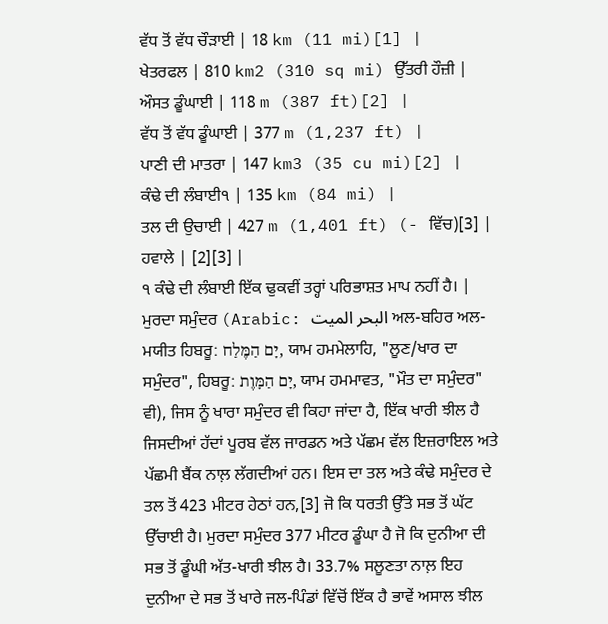ਵੱਧ ਤੋਂ ਵੱਧ ਚੌੜਾਈ | 18 km (11 mi)[1] |
ਖੇਤਰਫਲ | 810 km2 (310 sq mi) ਉੱਤਰੀ ਹੌਜ਼ੀ |
ਔਸਤ ਡੂੰਘਾਈ | 118 m (387 ft)[2] |
ਵੱਧ ਤੋਂ ਵੱਧ ਡੂੰਘਾਈ | 377 m (1,237 ft) |
ਪਾਣੀ ਦੀ ਮਾਤਰਾ | 147 km3 (35 cu mi)[2] |
ਕੰਢੇ ਦੀ ਲੰਬਾਈ੧ | 135 km (84 mi) |
ਤਲ ਦੀ ਉਚਾਈ | 427 m (1,401 ft) (- ਵਿੱਚ)[3] |
ਹਵਾਲੇ | [2][3] |
੧ ਕੰਢੇ ਦੀ ਲੰਬਾਈ ਇੱਕ ਢੁਕਵੀਂ ਤਰ੍ਹਾਂ ਪਰਿਭਾਸ਼ਤ ਮਾਪ ਨਹੀਂ ਹੈ। |
ਮੁਰਦਾ ਸਮੁੰਦਰ (Arabic: البحر الميت ਅਲ-ਬਹਿਰ ਅਲ-ਮਯੀਤ ਹਿਬਰੂ: יָם הַמֶּלַח, ਯਾਮ ਹਮਮੇਲਾਹਿ, "ਲੂਣ/ਖਾਰ ਦਾ ਸਮੁੰਦਰ", ਹਿਬਰੂ: יָם הַמָּוֶת, ਯਾਮ ਹਮਮਾਵਤ, "ਮੌਤ ਦਾ ਸਮੁੰਦਰ" ਵੀ), ਜਿਸ ਨੂੰ ਖਾਰਾ ਸਮੁੰਦਰ ਵੀ ਕਿਹਾ ਜਾਂਦਾ ਹੈ, ਇੱਕ ਖਾਰੀ ਝੀਲ ਹੈ ਜਿਸਦੀਆਂ ਹੱਦਾਂ ਪੂਰਬ ਵੱਲ ਜਾਰਡਨ ਅਤੇ ਪੱਛਮ ਵੱਲ ਇਜ਼ਰਾਇਲ ਅਤੇ ਪੱਛਮੀ ਬੈਂਕ ਨਾਲ਼ ਲੱਗਦੀਆਂ ਹਨ। ਇਸ ਦਾ ਤਲ ਅਤੇ ਕੰਢੇ ਸਮੁੰਦਰ ਦੇ ਤਲ ਤੋਂ 423 ਮੀਟਰ ਹੇਠਾਂ ਹਨ,[3] ਜੋ ਕਿ ਧਰਤੀ ਉੱਤੇ ਸਭ ਤੋਂ ਘੱਟ ਉੱਚਾਈ ਹੈ। ਮੁਰਦਾ ਸਮੁੰਦਰ 377 ਮੀਟਰ ਡੂੰਘਾ ਹੈ ਜੋ ਕਿ ਦੁਨੀਆ ਦੀ ਸਭ ਤੋਂ ਡੂੰਘੀ ਅੱਤ-ਖਾਰੀ ਝੀਲ ਹੈ। 33.7% ਸਲੂਣਤਾ ਨਾਲ਼ ਇਹ ਦੁਨੀਆ ਦੇ ਸਭ ਤੋਂ ਖਾਰੇ ਜਲ-ਪਿੰਡਾਂ ਵਿੱਚੋਂ ਇੱਕ ਹੈ ਭਾਵੇਂ ਅਸਾਲ ਝੀਲ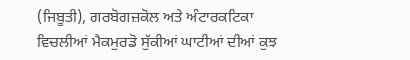(ਜਿਬੂਤੀ), ਗਰਬੋਗਜ਼ਕੋਲ ਅਤੇ ਅੰਟਾਰਕਟਿਕਾ ਵਿਚਲੀਆਂ ਮੈਕਮੁਰਡੋ ਸੁੱਕੀਆਂ ਘਾਟੀਆਂ ਦੀਆਂ ਕੁਝ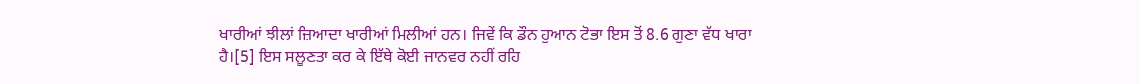ਖਾਰੀਆਂ ਝੀਲਾਂ ਜ਼ਿਆਦਾ ਖਾਰੀਆਂ ਮਿਲੀਆਂ ਹਨ। ਜਿਵੇਂ ਕਿ ਡੌਨ ਹੁਆਨ ਟੋਭਾ ਇਸ ਤੋਂ 8.6 ਗੁਣਾ ਵੱਧ ਖਾਰਾ ਹੈ।[5] ਇਸ ਸਲੂਣਤਾ ਕਰ ਕੇ ਇੱਥੇ ਕੋਈ ਜਾਨਵਰ ਨਹੀਂ ਰਹਿ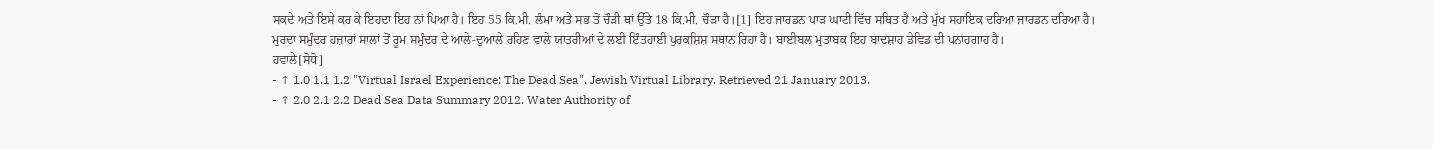ਸਕਦੇ ਅਤੇ ਇਸੇ ਕਰ ਕੇ ਇਹਦਾ ਇਹ ਨਾਂ ਪਿਆ ਹੈ। ਇਹ 55 ਕਿ.ਮੀ. ਲੰਮਾ ਅਤੇ ਸਭ ਤੋਂ ਚੌੜੀ ਥਾਂ ਉੱਤੇ 18 ਕਿ.ਮੀ. ਚੌੜਾ ਹੈ।[1] ਇਹ ਜਾਰਡਨ ਪਾੜ ਘਾਟੀ ਵਿੱਚ ਸਥਿਤ ਹੈ ਅਤੇ ਮੁੱਖ ਸਹਾਇਕ ਦਰਿਆ ਜਾਰਡਨ ਦਰਿਆ ਹੈ।
ਮੁਰਦਾ ਸਮੁੰਦਰ ਹਜ਼ਾਰਾਂ ਸਾਲਾਂ ਤੋਂ ਰੂਮ ਸਮੁੰਦਰ ਦੇ ਆਲੇ-ਦੁਆਲੇ ਰਹਿਣ ਵਾਲੇ ਯਾਤਰੀਆਂ ਦੇ ਲਈ ਇੰਤਹਾਈ ਪੁਰਕਸ਼ਿਸ਼ ਸਥਾਨ ਰਿਹਾ ਹੈ। ਬਾਈਬਲ ਮੁਤਾਬਕ ਇਹ ਬਾਦਸ਼ਾਹ ਡੇਵਿਡ ਦੀ ਪਨਾਹਗਾਹ ਹੈ।
ਹਵਾਲੇ[ਸੋਧੋ]
- ↑ 1.0 1.1 1.2 "Virtual Israel Experience: The Dead Sea". Jewish Virtual Library. Retrieved 21 January 2013.
- ↑ 2.0 2.1 2.2 Dead Sea Data Summary 2012. Water Authority of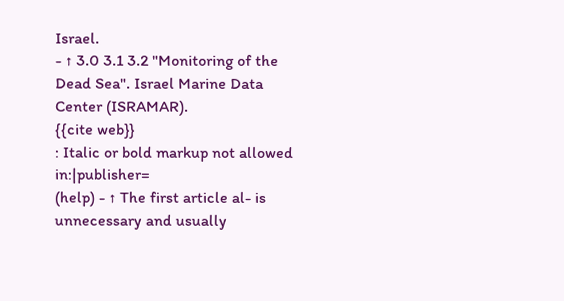Israel.
- ↑ 3.0 3.1 3.2 "Monitoring of the Dead Sea". Israel Marine Data Center (ISRAMAR).
{{cite web}}
: Italic or bold markup not allowed in:|publisher=
(help) - ↑ The first article al- is unnecessary and usually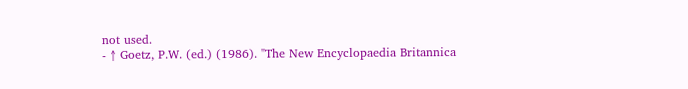not used.
- ↑ Goetz, P.W. (ed.) (1986). "The New Encyclopaedia Britannica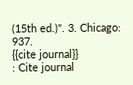(15th ed.)". 3. Chicago: 937.
{{cite journal}}
: Cite journal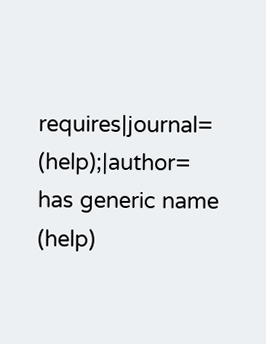requires|journal=
(help);|author=
has generic name (help)